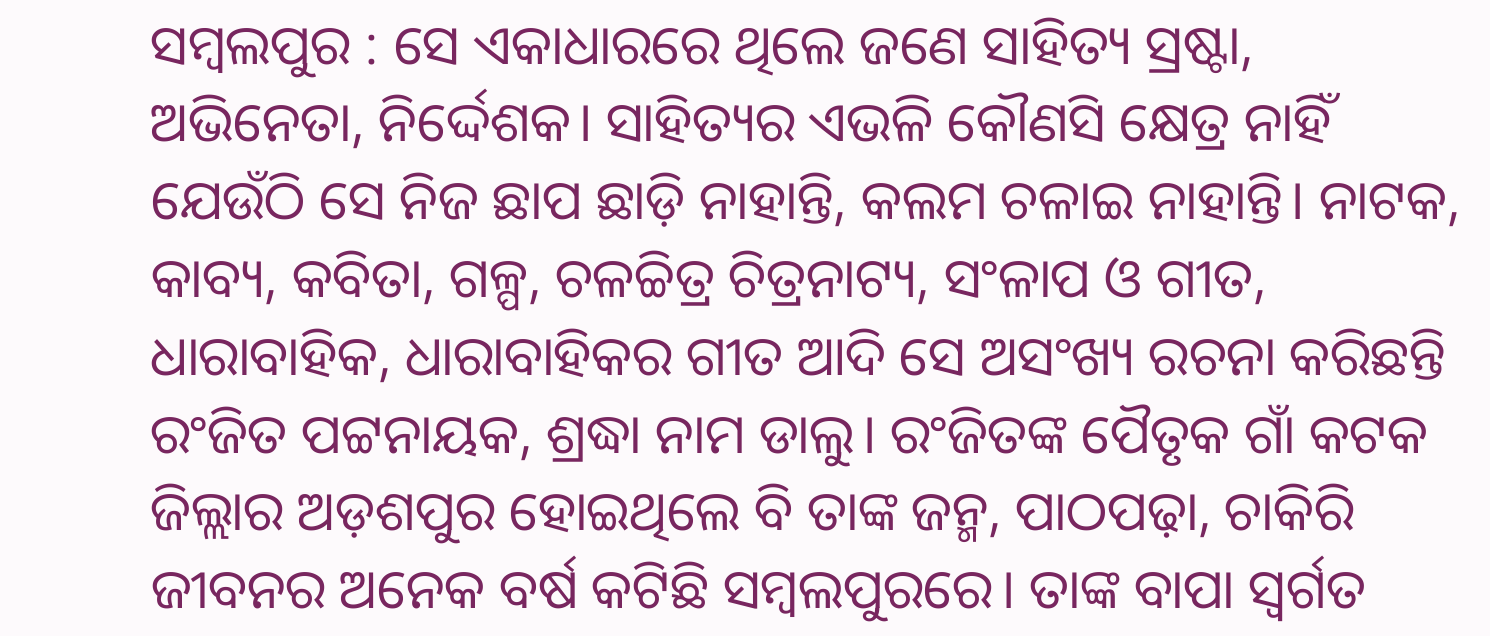ସମ୍ବଲପୁର : ସେ ଏକାଧାରରେ ଥିଲେ ଜଣେ ସାହିତ୍ୟ ସ୍ରଷ୍ଟା, ଅଭିନେତା, ନିର୍ଦ୍ଦେଶକ। ସାହିତ୍ୟର ଏଭଳି କୌଣସି କ୍ଷେତ୍ର ନାହିଁ ଯେଉଁଠି ସେ ନିଜ ଛାପ ଛାଡ଼ି ନାହାନ୍ତି, କଲମ ଚଳାଇ ନାହାନ୍ତି। ନାଟକ, କାବ୍ୟ, କବିତା, ଗଳ୍ପ, ଚଳଚ୍ଚିତ୍ର ଚିତ୍ରନାଟ୍ୟ, ସଂଳାପ ଓ ଗୀତ, ଧାରାବାହିକ, ଧାରାବାହିକର ଗୀତ ଆଦି ସେ ଅସଂଖ୍ୟ ରଚନା କରିଛନ୍ତି ରଂଜିତ ପଟ୍ଟନାୟକ, ଶ୍ରଦ୍ଧା ନାମ ଡାଲୁ। ରଂଜିତଙ୍କ ପୈତୃକ ଗାଁ କଟକ ଜିଲ୍ଲାର ଅଡ଼ଶପୁର ହୋଇଥିଲେ ବି ତାଙ୍କ ଜନ୍ମ, ପାଠପଢ଼ା, ଚାକିରି ଜୀବନର ଅନେକ ବର୍ଷ କଟିଛି ସମ୍ବଲପୁରରେ। ତାଙ୍କ ବାପା ସ୍ବର୍ଗତ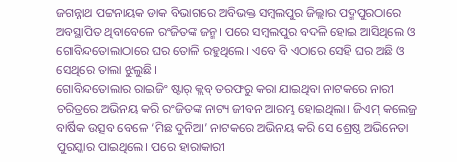ଜଗନ୍ନାଥ ପଟ୍ଟନାୟକ ଡାକ ବିଭାଗରେ ଅବିଭକ୍ତ ସମ୍ବଲପୁର ଜିଲ୍ଲାର ପଦ୍ମପୁରଠାରେ ଅବସ୍ଥାପିତ ଥିବାବେଳେ ରଂଜିତଙ୍କ ଜନ୍ମ। ପରେ ସମ୍ବଲପୁର ବଦଳି ହୋଇ ଆସିଥିଲେ ଓ ଗୋବିନ୍ଦତୋଲାଠାରେ ଘର ତୋଳି ରହୁଥିଲେ। ଏବେ ବି ଏଠାରେ ସେହି ଘର ଅଛି ଓ ସେଥିରେ ତାଲା ଝୁଲୁଛି।
ଗୋବିନ୍ଦତୋଲାର ରାଇଜିଂ ଷ୍ଟାର୍ କ୍ଲବ୍ ତରଫରୁ କରା ଯାଇଥିବା ନାଟକରେ ନାରୀ ଚରିତ୍ରରେ ଅଭିନୟ କରି ରଂଜିତଙ୍କ ନାଟ୍ୟ ଜୀବନ ଆରମ୍ଭ ହୋଇଥିଲା। ଜିଏମ୍ କଲେଜ୍ର ବାର୍ଷିକ ଉତ୍ସବ ବେଳେ ‘ମିଛ ଦୁନିଆ’ ନାଟକରେ ଅଭିନୟ କରି ସେ ଶ୍ରେଷ୍ଠ ଅଭିନେତା ପୁରସ୍କାର ପାଇଥିଲେ। ପରେ ହାରାକାରୀ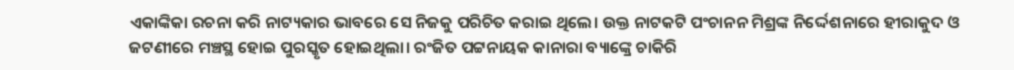ଏକାଙ୍କିକା ରଚନା କରି ନାଟ୍ୟକାର ଭାବରେ ସେ ନିଜକୁ ପରିଚିତ କରାଇ ଥିଲେ। ଉକ୍ତ ନାଟକଟି ପଂଚାନନ ମିଶ୍ରଙ୍କ ନିର୍ଦ୍ଦେଶନାରେ ହୀରାକୁଦ ଓ ଜଟଣୀରେ ମଞ୍ଚସ୍ଥ ହୋଇ ପୁରସ୍କୃତ ହୋଇଥିଲା। ରଂଜିତ ପଟ୍ଟନାୟକ କାନାରା ବ୍ୟାଙ୍କ୍ରେ ଚାକିରି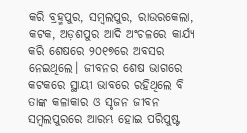କରି ବ୍ରହ୍ମପୁର, ସମ୍ବଲପୁର, ରାଉରକେଲା, କଟକ, ଅଡ଼ଶପୁର ଆଦି ଅଂଚଳରେ କାର୍ଯ୍ୟ କରି ଶେଷରେ ୨୦୧୭ରେ ଅବସର ନେଇଥିଲେ। ଜୀବନର ଶେଷ ଭାଗରେ କଟକରେ ସ୍ଥାୟୀ ଭାବରେ ରହିଥିଲେ ବି ତାଙ୍କ କଳାକାର ଓ ସୃଜନ ଜୀବନ ସମ୍ବଲପୁରରେ ଆରମ୍ଭ ହୋଇ ପରିପୁଷ୍ଟ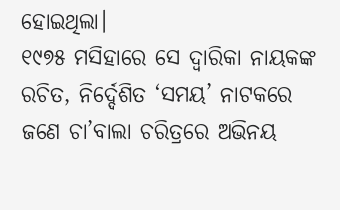ହୋଇଥିଲା।
୧୯୭୫ ମସିହାରେ ସେ ଦ୍ବାରିକା ନାୟକଙ୍କ ରଚିତ, ନିର୍ଦ୍ଦେଶିତ ‘ସମୟ’ ନାଟକରେ ଜଣେ ଚା’ବାଲା ଚରିତ୍ରରେ ଅଭିନୟ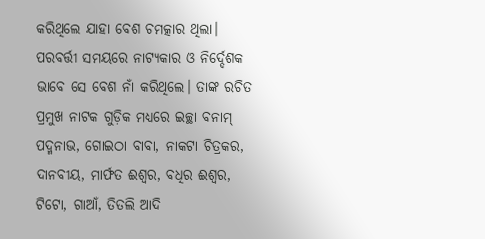କରିଥିଲେ ଯାହା ବେଶ ଚମତ୍କାର ଥିଲା। ପରବର୍ତ୍ତୀ ସମୟରେ ନାଟ୍ୟକାର ଓ ନିର୍ଦ୍ଦେଶକ ଭାବେ ସେ ବେଶ ନାଁ କରିଥିଲେ। ତାଙ୍କ ରଚିତ ପ୍ରମୁଖ ନାଟକ ଗୁଡ଼ିକ ମଧ୍ୟରେ ଇଚ୍ଛା ବନାମ୍ ପଦ୍ମନାଭ, ଗୋଇଠା ବାବା, ନାକଟା ଚିତ୍ରକର, ଦାନବୀୟ, ମାର୍ଫତ ଈଶ୍ବର, ବଧିର ଈଶ୍ବର, ଟିଟୋ, ଗାଆଁ, ତିତଲି ଆଦି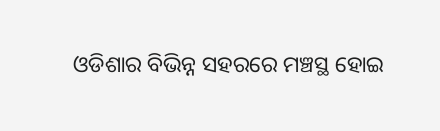ଓଡିଶାର ବିଭିନ୍ନ ସହରରେ ମଞ୍ଚସ୍ଥ ହୋଇ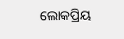ଲୋକପ୍ରିୟ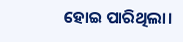ହୋଇ ପାରିଥିଲା।